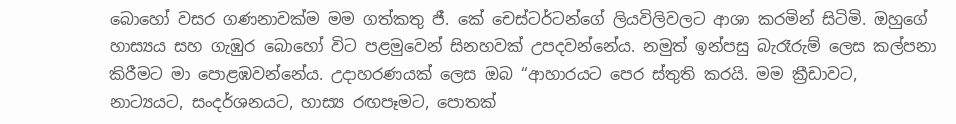බොහෝ වසර ගණනාවක්ම මම ගත්කතු ජී. කේ චෙස්ටර්ටන්ගේ ලියවිලිවලට ආශා කරමින් සිටිමි. ඔහුගේ හාස්‍යය සහ ගැඹුර බොහෝ විට පළමුවෙන් සිනහවක් උපදවන්නේය. නමුත් ඉන්පසු බැරෑරුම් ලෙස කල්පනා කිරීමට මා පොළඹවන්නේය. උදාහරණයක් ලෙස ඔබ “ආහාරයට පෙර ස්තුති කරයි. මම ක්‍රීඩාවට, නාට්‍යයට, සංදර්ශනයට, හාස්‍ය රඟපෑමට, පොතක්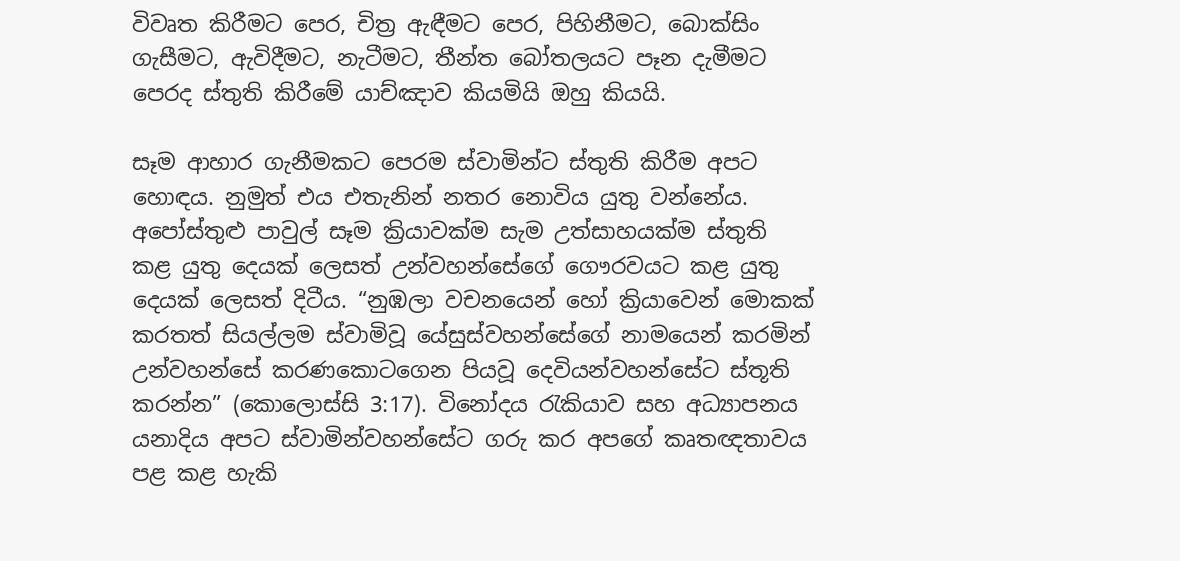විවෘත කිරීමට පෙර, චිත්‍ර ඇඳීමට පෙර, පිහිනීමට, බොක්සිං ගැසීමට, ඇවිදීමට, නැටීමට, තීන්ත බෝතලයට පෑන දැමීමට පෙරද ස්තුති කිරීමේ යාච්ඤාව කියමියි ඔහු කියයි.

සෑම ආහාර ගැනීමකට පෙරම ස්වාමින්ට ස්තුති කිරීම අපට හොඳය. නුමුත් එය එතැනින් නතර නොවිය යුතු වන්නේය. අපෝස්තුළු පාවුල් සෑම ක්‍රියාවක්ම සැම උත්සාහයක්ම ස්තුති කළ යුතු දෙයක් ලෙසත් උන්වහන්සේගේ ගෞරවයට කළ යුතු දෙයක් ලෙසත් දිටීය. “නුඹලා වචනයෙන් හෝ ක්‍රියාවෙන් මොකක් කරතත් සියල්ලම ස්වාමිවූ යේසුස්වහන්සේගේ නාමයෙන් කරමින් උන්වහන්සේ කරණකොටගෙන පියවූ දෙවියන්වහන්සේට ස්තූති කරන්න” (කොලොස්සි 3:17). විනෝදය රැකියාව සහ අධ්‍යාපනය යනාදිය අපට ස්වාමින්වහන්සේට ගරු කර අපගේ කෘතඥතාවය පළ කළ හැකි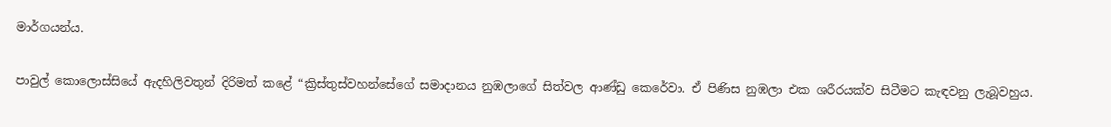මාර්ගයන්ය.

පාවුල් කොලොස්සියේ ඇදහිලිවතුන් දිරිමත් කළේ “ක්‍රිස්තුස්වහන්සේගේ සමාදානය නුඹලාගේ සිත්වල ආණ්ඩු කෙරේවා. ඒ පිණිස නුඹලා එක ශරීරයක්ව සිටීමට කැඳවනු ලැබූවහුය.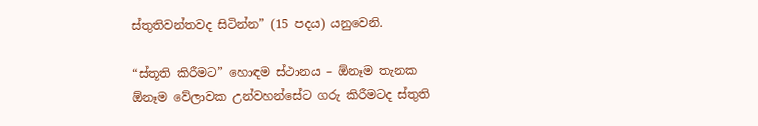ස්තුතිවන්තවද සිටින්න” (15 පදය) යනුවෙනි.

“ස්තූති කිරීමට” හොඳම ස්ථානය – ඕනෑම තැනක ඕනෑම වේලාවක උන්වහන්සේට ගරු කිරීමටද ස්තුති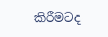කිරීමටද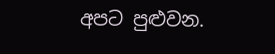අපට පුළුවන.